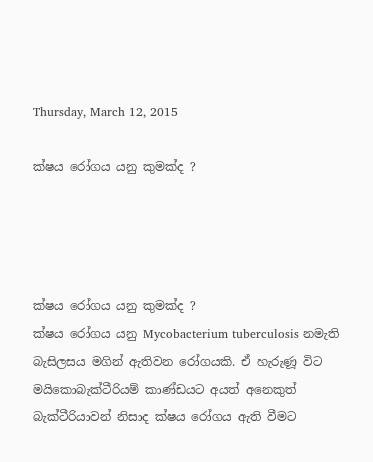Thursday, March 12, 2015

ක්ෂය රෝගය යනු කුමක්ද ?




ක්ෂය රෝගය යනු කුමක්ද ?
ක්ෂය රෝගය යනු Mycobacterium tuberculosis නමැති බැසිලසය මගින් ඇතිවන රෝගයකි. ඒ හැරුණූ විට මයිකොබැක්ටීරියම් කාණ්ඩයට අයත් අනෙකුත් බැක්ටීරියාවන් නිසාද ක්ෂය රෝගය ඇති වීමට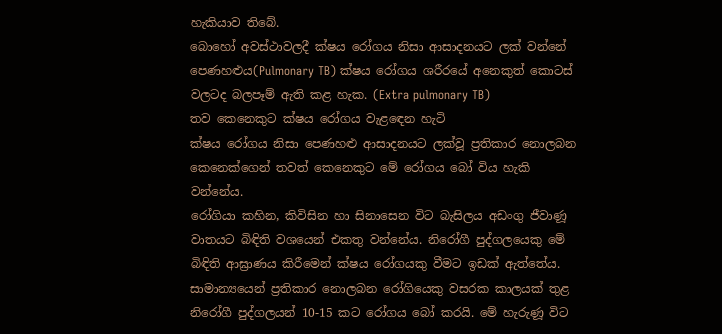හැකියාව තිබේ.
බොහෝ අවස්ථාවලදී ක්ෂය රෝගය නිසා ආසාදනයට ලක් වන්නේ පෙණහළුය(Pulmonary TB) ක්ෂය රෝගය ශරීරයේ අනෙකුත් කොටස් වලටද බලපෑම් ඇති කළ හැක. (Extra pulmonary TB)
තව කෙනෙකුට ක්ෂය රෝගය වැළඳෙන හැටි
ක්ෂය රෝගය නිසා පෙණහළු ආසාදනයට ලක්වූ ප්‍රතිකාර නොලබන කෙනෙක්ගෙන් තවත් කෙනෙකුට මේ රෝගය බෝ විය හැකි වන්නේය.
රෝගියා කහින, කිවිසින හා සිනාසෙන විට බැසිලය අඩංගු ජීවාණූ වාතයට බිඳිති වශයෙන් එකතු වන්නේය. නිරෝගී පුද්ගලයෙකු මේ බිඳිති ආඝ්‍රාණය කිරීමෙන් ක්ෂය රෝගයකු වීමට ඉඩක් ඇත්තේය.
සාමාන්‍යයෙන් ප්‍රතිකාර නොලබන රෝගියෙකු වසරක කාලයක් තුළ නිරෝගී පුද්ගලයන් 10-15 කට රෝගය බෝ කරයි. මේ හැරුණූ විට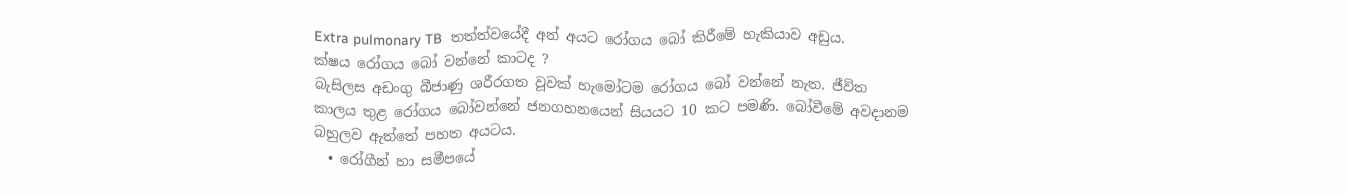Extra pulmonary TB  තත්ත්වයේදී අන් අයට රෝගය බෝ කිරීමේ හැකියාව අඩුය.
ක්ෂය රෝගය බෝ වන්නේ කාටද ?
බැසිලස අඩංගු බීජාණු ශරීරගත වූවක් හැමෝටම රෝගය බෝ වන්නේ නැත. ජීවිත කාලය තුළ රෝගය බෝවන්නේ ජනගහනයෙන් සියයට 10 කට පමණි. බෝවීමේ අවදානම බහුලව ඇත්තේ පහත අයටය.
  • රෝගීන් හා සමීපයේ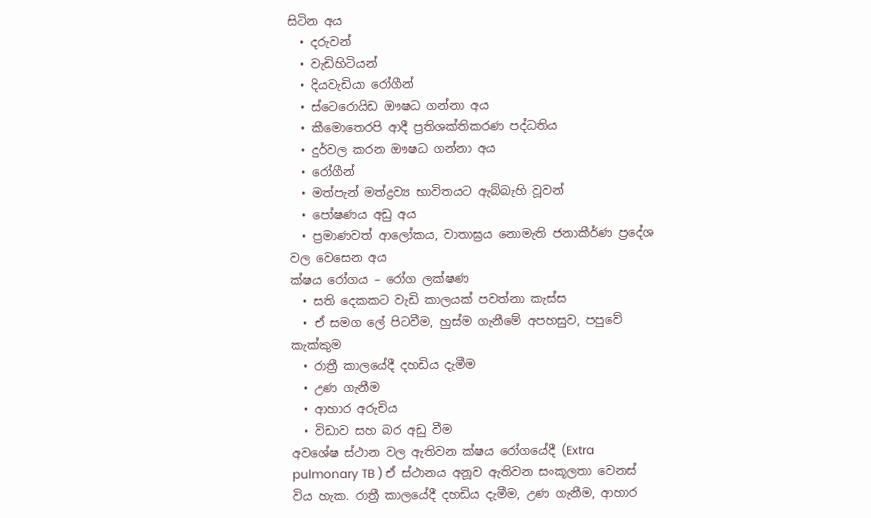සිටින අය
  • දරුවන්
  • වැඩිහිටියන්
  • දියවැඩියා රෝගීන්
  • ස්ටෙරොයිඩ ඖෂධ ගන්නා අය
  • කීමොතෙරපි ආදී ප්‍රතිශක්තිකරණ පද්ධතිය
  • දුර්වල කරන ඖෂධ ගන්නා අය
  • රෝගීන්
  • මත්පැන් මත්ද්‍රව්‍ය භාවිතයට ඇබ්බැහි වූවන්
  • පෝෂණය අඩු අය
  • ප්‍රමාණවත් ආලෝකය, වාතාඝ්‍රය නොමැති ජනාකීර්ණ ප්‍රදේශ වල වෙසෙන අය
ක්ෂය රෝගය – රෝග ලක්ෂණ
  • සති දෙකකට වැඩි කාලයක් පවත්නා කැස්ස
  • ඒ සමග ලේ පිටවීම, හුස්ම ගැනීමේ අපහසුව, පපුවේ කැක්කුම
  • රාත්‍රී කාලයේදී දහඩිය දැමීම
  • උණ ගැනීම
  • ආහාර අරුචිය
  • විඩාව සහ බර අඩු වීම
අවශේෂ ස්ථාන වල ඇතිවන ක්ෂය රෝගයේදී (Extra pulmonary TB ) ඒ ස්ථානය අනූව ඇතිවන සංකූලතා වෙනස් විය හැක. රාත්‍රී කාලයේදී දහඩිය දැමීම, උණ ගැනීම, ආහාර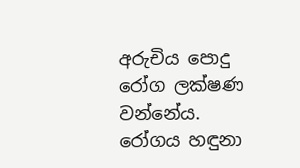අරුචිය පොදු රෝග ලක්ෂණ වන්නේය.
රෝගය හඳුනා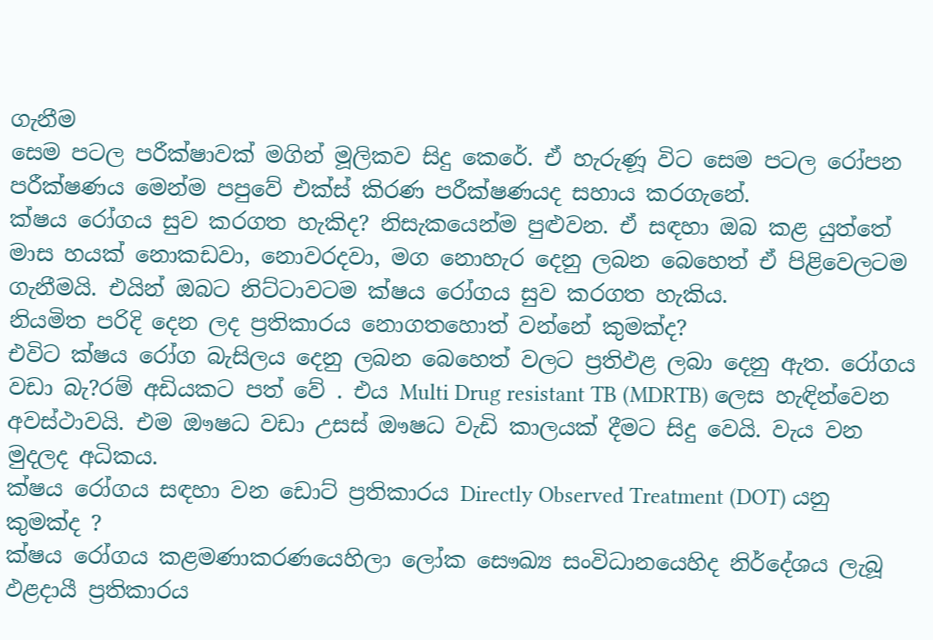ගැනීම
සෙම පටල පරීක්ෂාවක් මගින් මූලිකව සිදු කෙරේ. ඒ හැරුණූ විට සෙම පටල රෝපන පරීක්ෂණය මෙන්ම පපුවේ එක්ස් කිරණ පරීක්ෂණයද සහාය කරගැනේ.
ක්ෂය රෝගය සුව කරගත හැකිද? නිසැකයෙන්ම පුළුවන. ඒ සඳහා ඔබ කළ යුත්තේ මාස හයක් නොකඩවා, නොවරදවා, මග නොහැර දෙනු ලබන බෙහෙත් ඒ පිළිවෙලටම ගැනීමයි. එයින් ඔබට නිට්ටාවටම ක්ෂය රෝගය සුව කරගත හැකිය.
නියමිත පරිදි දෙන ලද ප්‍රතිකාරය නොගතහොත් වන්නේ කුමක්ද?
එවිට ක්ෂය රෝග බැසිලය දෙනු ලබන බෙහෙත් වලට ප්‍රතිඵළ ලබා දෙනු ඇත. රෝගය වඩා බැ?රම් අඩියකට පත් වේ . එය Multi Drug resistant TB (MDRTB) ලෙස හැඳින්වෙන අවස්ථාවයි. එම ඖෂධ වඩා උසස් ඖෂධ වැඩි කාලයක් දීමට සිදු වෙයි. වැය වන මුදලද අධිකය.
ක්ෂය රෝගය සඳහා වන ඩොට් ප්‍රතිකාරය Directly Observed Treatment (DOT) යනු කුමක්ද ?
ක්ෂය රෝගය කළමණාකරණයෙහිලා ලෝක සෞඛ්‍ය සංවිධානයෙහිද නිර්දේශය ලැබූ ඵළදායී ප්‍රතිකාරය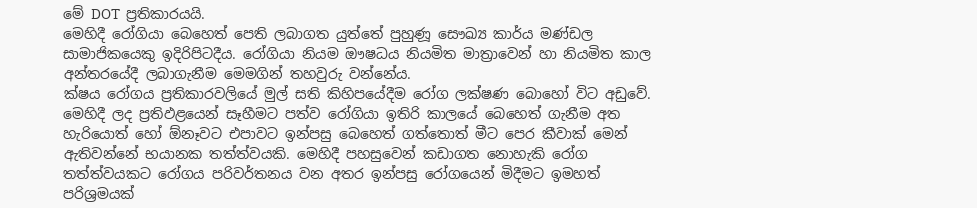මේ DOT  ප්‍රතිකාරයයි.
මෙහිදී රෝගියා බෙහෙත් පෙති ලබාගත යුත්තේ පුහුණූ සෞඛ්‍ය කාර්ය මණ්ඩල සාමාජිකයෙකු ඉදිරිපිටදීය. රෝගියා නියම ඖෂධය නියමිත මාත්‍රාවෙන් හා නියමිත කාල අන්තරයේදී ලබාගැනීම මෙමගින් තහවුරු වන්නේය.
ක්ෂය රෝගය ප්‍රතිකාරවලියේ මුල් සති කිහිපයේදීම රෝග ලක්ෂණ බොහෝ විට අඩුවේ. මෙහිදී ලද ප්‍රතිඵළයෙන් සෑහීමට පත්ව රෝගියා ඉතිරි කාලයේ බෙහෙත් ගැනීම අත හැරියොත් හෝ ඕනෑවට එපාවට ඉන්පසු බෙහෙත් ගත්තොත් මීට පෙර කීවාක් මෙන් ඇතිවන්නේ භයානක තත්ත්වයකි. මෙහිදී පහසුවෙන් කඩාගත නොහැකි රෝග තත්ත්වයකට රෝගය පරිවර්තනය වන අතර ඉන්පසු රෝගයෙන් මිදීමට ඉමහත් පරිශ්‍රමයක්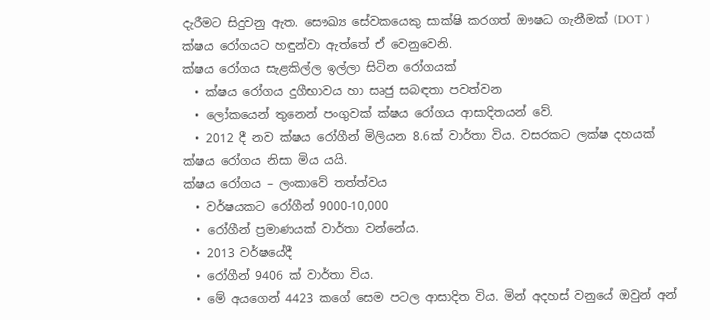දැරීමට සිදුවනු ඇත. සෞඛ්‍ය සේවකයෙකු සාක්ෂි කරගත් ඖෂධ ගැනීමක් (DOT ) ක්ෂය රෝගයට හඳුන්වා ඇත්තේ ඒ වෙනුවෙනි.
ක්ෂය රෝගය සැළකිල්ල ඉල්ලා සිටින රෝගයක්
  • ක්ෂය රෝගය දුගීභාවය හා සෘජු සබඳතා පවත්වන
  • ලෝකයෙන් තුනෙන් පංගුවක් ක්ෂය රෝගය ආසාදිතයන් වේ.
  • 2012 දී නව ක්ෂය රෝගීන් මිලියන 8.6ක් වාර්තා විය. වසරකට ලක්ෂ දහයක් ක්ෂය රෝගය නිසා මිය යයි.
ක්ෂය රෝගය – ලංකාවේ තත්ත්වය
  • වර්ෂයකට රෝගීන් 9000-10,000
  • රෝගීන් ප්‍රමාණයක් වාර්තා වන්නේය.
  • 2013 වර්ෂයේදී
  • රෝගීන් 9406 ක් වාර්තා විය.
  • මේ අයගෙන් 4423 කගේ සෙම පටල ආසාදිත විය. මින් අදහස් වනුයේ ඔවුන් අන්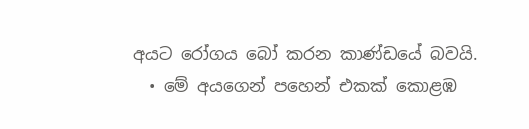අයට රෝගය බෝ කරන කාණ්ඩයේ බවයි.
  • මේ අයගෙන් පහෙන් එකක් කොළඹ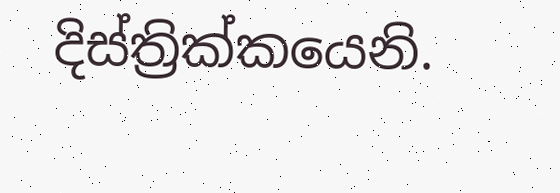දිස්ත්‍රික්කයෙනි.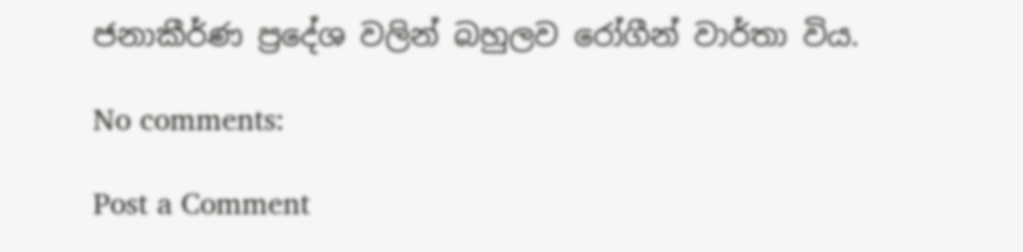ජනාකීර්ණ ප්‍රදේශ වලින් බහුලව රෝගීන් වාර්තා විය.

No comments:

Post a Comment